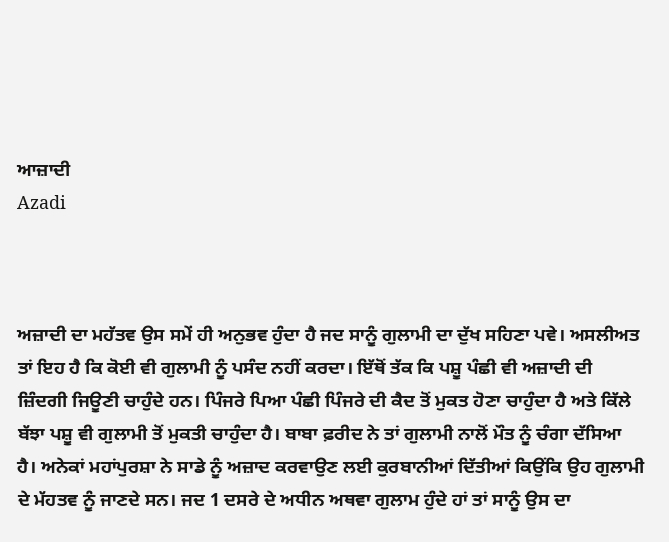ਆਜ਼ਾਦੀ
Azadi



ਅਜ਼ਾਦੀ ਦਾ ਮਹੱਤਵ ਉਸ ਸਮੇਂ ਹੀ ਅਨੁਭਵ ਹੁੰਦਾ ਹੈ ਜਦ ਸਾਨੂੰ ਗੁਲਾਮੀ ਦਾ ਦੁੱਖ ਸਹਿਣਾ ਪਵੇ। ਅਸਲੀਅਤ ਤਾਂ ਇਹ ਹੈ ਕਿ ਕੋਈ ਵੀ ਗੁਲਾਮੀ ਨੂੰ ਪਸੰਦ ਨਹੀਂ ਕਰਦਾ। ਇੱਥੋਂ ਤੱਕ ਕਿ ਪਸ਼ੂ ਪੰਛੀ ਵੀ ਅਜ਼ਾਦੀ ਦੀ ਜ਼ਿੰਦਗੀ ਜਿਊਣੀ ਚਾਹੁੰਦੇ ਹਨ। ਪਿੰਜਰੇ ਪਿਆ ਪੰਛੀ ਪਿੰਜਰੇ ਦੀ ਕੈਦ ਤੋਂ ਮੁਕਤ ਹੋਣਾ ਚਾਹੁੰਦਾ ਹੈ ਅਤੇ ਕਿੱਲੇ ਬੱਝਾ ਪਸ਼ੂ ਵੀ ਗੁਲਾਮੀ ਤੋਂ ਮੁਕਤੀ ਚਾਹੁੰਦਾ ਹੈ। ਬਾਬਾ ਫ਼ਰੀਦ ਨੇ ਤਾਂ ਗੁਲਾਮੀ ਨਾਲੋਂ ਮੌਤ ਨੂੰ ਚੰਗਾ ਦੱਸਿਆ ਹੈ। ਅਨੇਕਾਂ ਮਹਾਂਪੁਰਸ਼ਾ ਨੇ ਸਾਡੇ ਨੂੰ ਅਜ਼ਾਦ ਕਰਵਾਉਣ ਲਈ ਕੁਰਬਾਨੀਆਂ ਦਿੱਤੀਆਂ ਕਿਉਂਕਿ ਉਹ ਗੁਲਾਮੀ ਦੇ ਮੱਹਤਵ ਨੂੰ ਜਾਣਦੇ ਸਨ। ਜਦ 1 ਦਸਰੇ ਦੇ ਅਧੀਨ ਅਥਵਾ ਗੁਲਾਮ ਹੁੰਦੇ ਹਾਂ ਤਾਂ ਸਾਨੂੰ ਉਸ ਦਾ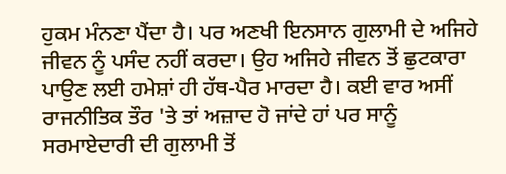ਹੁਕਮ ਮੰਨਣਾ ਪੈਂਦਾ ਹੈ। ਪਰ ਅਣਖੀ ਇਨਸਾਨ ਗੁਲਾਮੀ ਦੇ ਅਜਿਹੇ ਜੀਵਨ ਨੂੰ ਪਸੰਦ ਨਹੀਂ ਕਰਦਾ। ਉਹ ਅਜਿਹੇ ਜੀਵਨ ਤੋਂ ਛੁਟਕਾਰਾ ਪਾਉਣ ਲਈ ਹਮੇਸ਼ਾਂ ਹੀ ਹੱਥ-ਪੈਰ ਮਾਰਦਾ ਹੈ। ਕਈ ਵਾਰ ਅਸੀਂ ਰਾਜਨੀਤਿਕ ਤੌਰ 'ਤੇ ਤਾਂ ਅਜ਼ਾਦ ਹੋ ਜਾਂਦੇ ਹਾਂ ਪਰ ਸਾਨੂੰ ਸਰਮਾਏਦਾਰੀ ਦੀ ਗੁਲਾਮੀ ਤੋਂ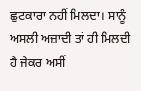ਛੁਟਕਾਰਾ ਨਹੀਂ ਮਿਲਦਾ। ਸਾਨੂੰ ਅਸਲੀ ਅਜ਼ਾਦੀ ਤਾਂ ਹੀ ਮਿਲਦੀ ਹੈ ਜੇਕਰ ਅਸੀਂ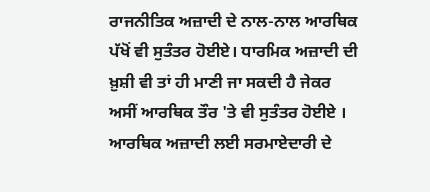ਰਾਜਨੀਤਿਕ ਅਜ਼ਾਦੀ ਦੇ ਨਾਲ-ਨਾਲ ਆਰਥਿਕ ਪੱਖੋਂ ਵੀ ਸੁਤੰਤਰ ਹੋਈਏ। ਧਾਰਮਿਕ ਅਜ਼ਾਦੀ ਦੀ ਖ਼ੁਸ਼ੀ ਵੀ ਤਾਂ ਹੀ ਮਾਣੀ ਜਾ ਸਕਦੀ ਹੈ ਜੇਕਰ ਅਸੀਂ ਆਰਥਿਕ ਤੌਰ 'ਤੇ ਵੀ ਸੁਤੰਤਰ ਹੋਈਏ । ਆਰਥਿਕ ਅਜ਼ਾਦੀ ਲਈ ਸਰਮਾਏਦਾਰੀ ਦੇ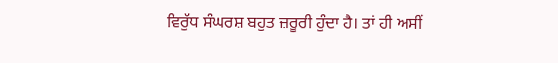ਵਿਰੁੱਧ ਸੰਘਰਸ਼ ਬਹੁਤ ਜ਼ਰੂਰੀ ਹੁੰਦਾ ਹੈ। ਤਾਂ ਹੀ ਅਸੀਂ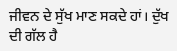ਜੀਵਨ ਦੇ ਸੁੱਖ ਮਾਣ ਸਕਦੇ ਹਾਂ। ਦੁੱਖ ਦੀ ਗੱਲ ਹੈ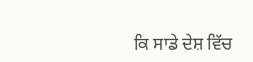ਕਿ ਸਾਡੇ ਦੇਸ਼ ਵਿੱਚ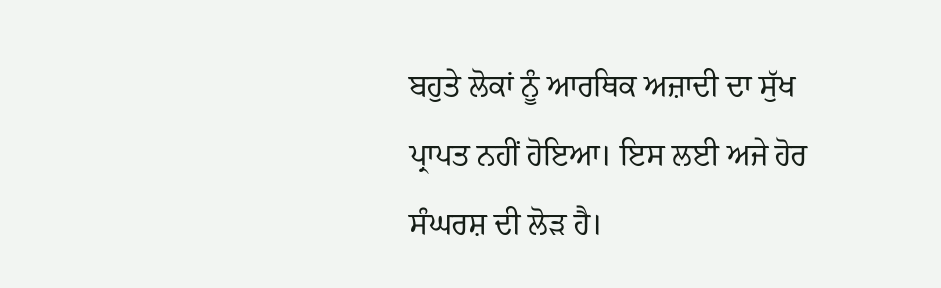ਬਹੁਤੇ ਲੋਕਾਂ ਨੂੰ ਆਰਥਿਕ ਅਜ਼ਾਦੀ ਦਾ ਸੁੱਖ ਪ੍ਰਾਪਤ ਨਹੀਂ ਹੋਇਆ। ਇਸ ਲਈ ਅਜੇ ਹੋਰ ਸੰਘਰਸ਼ ਦੀ ਲੋੜ ਹੈ।